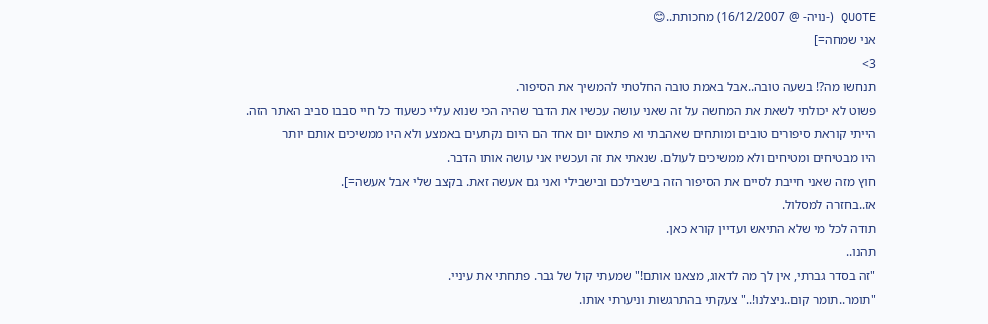QUOTE (-נויה- @ 16/12/2007) מחכותת..😊
אני שמחה=]
3>
תנחשו מה?! בשעה טובה..אבל באמת טובה החלטתי להמשיך את הסיפור.
פשוט לא יכולתי לשאת את המחשה על זה שאני עושה עכשיו את הדבר שהיה הכי שנוא עליי כשעוד כל חיי סבבו סביב האתר הזה.
הייתי קוראת סיפורים טובים ומותחים שאהבתי וא פתאום יום אחד הם היום נקתעים באמצע ולא היו ממשיכים אותם יותר
היו מבטיחים ומטיחים ולא ממשיכים לעולם. שנאתי את זה ועכשיו אני עושה אותו הדבר.
חוץ מזה שאני חייבת לסיים את הסיפור הזה בישבילכם ובישבילי ואני גם אעשה זאת. בקצב שלי אבל אעשה=].
אז..בחזרה למסלול.
תודה לכל מי שלא התיאש ועדיין קורא כאן.
תהנו..
"זה בסדר גברתי, אין לך מה לדאוג, מצאנו אותם!" שמעתי קול של גבר. פתחתי את עיניי.
"תומר..תומר קום..ניצלנו!.." צעקתי בהתרגשות וניערתי אותו.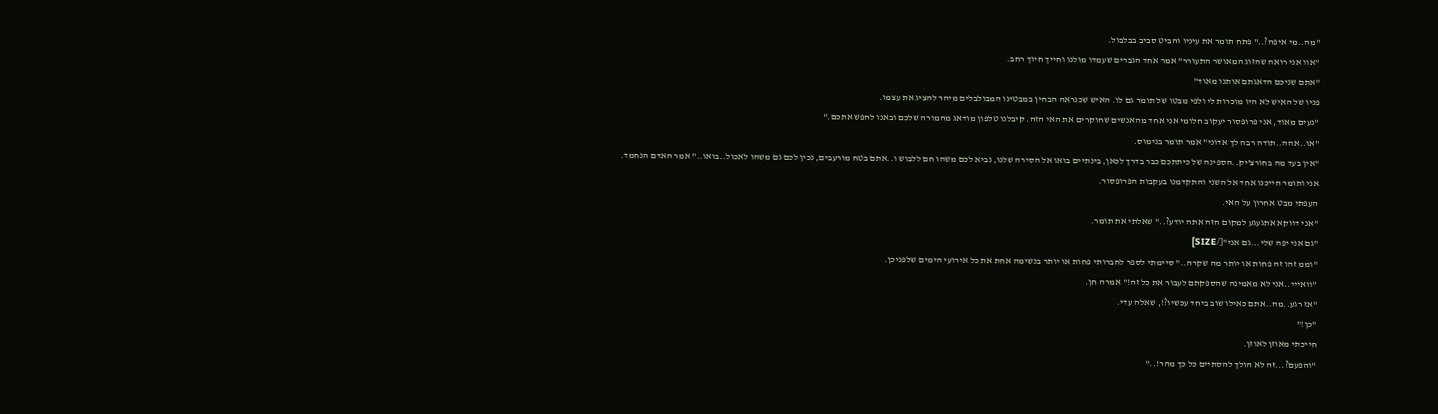"מה..מי איפה?.." פתח תומר את עיניו והביט סביב בבלבול.
"אוו אני רואה שהזוג המאושר התעורר" אמר אחד הגברים שעמדו מולנו וחייך חיוך רחב.
"אתם שניכם הדאגתם אותנו מאוד"
פניו של האיש לא היו מוכרות לי ולפי מבטו של תומר גם לו. האיש שכנראה הבחין במבטינו המבולבלים מיהר להציג את עצמו.
"נעים מאוד, אני פרופסור יעקוב חלומי אני אחד מהאנשים שחוקרים את האי הזה. קיבלנו טלפון מודאג מהמורה שלכם ובאנו לחפש אתכם."
"או..אהה..תודה רבה לך אדוני" אמר תומר בנימוס.
"אין בעד מה בחורצ'יק..הספינה של כיתתכם כבר בדרך לכאן, בינתיים בואו אל הסירה שלנו, נביא לכם משהו חם ללבוש ו..אתם בטח מורעבים, נכין לכם גם משהו לאכול..בואו.." אמר האדם הנחמד.
אני ותומר חייכנו אחד אל השני והתקדמנו בעקבות הפרופסור.
העפתי מבט אחרון על האי.
"אני דווקא אתגעגע למקום הזה אתה יודע?.." שאלתי את תומר.
"גם אני יפה שלי...גם אני"[/SIZE]
"וממ זהו זה פחות או יותר מה שקרה.." סיימתי לספר לחברותי פחות או יותר בנשימה אחת את כל אירועי הימים שלפניכן.
"וואייי..אני לא מאמינה שהספקתם לעבור את כל זה!" אמרה חן.
"אז רגע..מה..אתם כאילו שוב ביחד עכשיו?!, שאלה עדי.
"כן!"
חייכתי מאוזן לאוזן.
"והפעם?...זה לא הולך להסתיים כל כך מהר!.."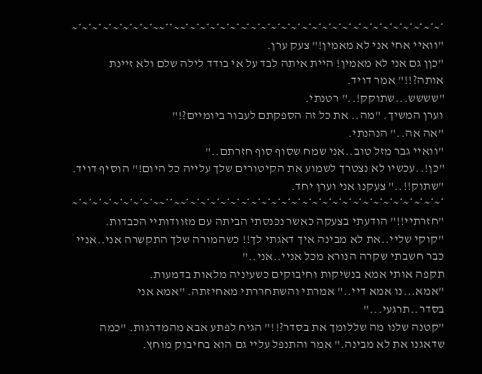*~*~*~*~*~*~*~*~*~*~*~*~*~*~*~*~*~*~*~*~*~*~*~*~*~*~~**~~*~*~*~*~*~*~*~*~
"וואיי אחי אני לא מאמין!" צעק ערן.
"כןן גם אני לא מאמין! היית איתה לבד על אי בודד לילה שלם ולא זיינת אותה?!!" אמר דויד.
"שששש...שתוקק!.." רטנתי.
וערן המשיך. "מה.. את כל זה הספקתם לעבור ביומיים?!"
"אה אה.." הנהנתי.
"וואיי גבר מזל טוב..אני שמח שסוף סוף חזרתם.."
"כן!..עכשיו לא נצטרך לשמוע את הקיטורים שלך עלייה כל היום!" הוסיף דויד.
"שתוק!!.." צעקנו אני וערן יחד.
*~*~*~*~*~*~*~*~*~*~*~*~*~*~*~*~*~*~*~*~*~*~*~*~*~*~~**~~*~*~*~*~*~*~*~*~
"חזרתיי!!" הודעתי בצעקה כאשר נכנסתי הביתה עם מזוודותיי הכבדות.
"קוקי שליי..את לא מבינה איך דאגתי לך!! כשהמורה שלך התקשרה אני..אניי כבר חשבתי שקרה הנורא מכל אניי..אני.."
תקפה אותי אמא בנשיקות וחיבוקים כשעיניה מלאות בדמעות.
"אמא...נו אמא דיי.." אמרתי והשתחררתי מאחיזתה. "אמא אני בסדר..תרגעי..."
"קטנה שלנו מה שללומך את בסדר?!!" הגיח לפתע אבא מהמדרגות. "כמה שדאגנו את לא מבינה." אמר והתנפל עליי גם הוא בחיבוק מוחץ.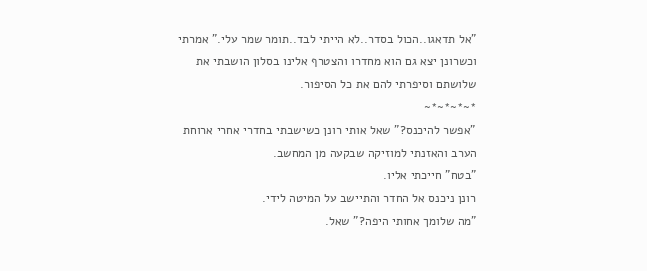"אל תדאגו..הכול בסדר..לא הייתי לבד..תומר שמר עלי." אמרתי וכשרונן יצא גם הוא מחדרו והצטרף אלינו בסלון הושבתי את שלושתם וסיפרתי להם את כל הסיפור.
*~*~*~*~
"אפשר להיכנס?" שאל אותי רונן כשישבתי בחדרי אחרי ארוחת הערב והאזנתי למוזיקה שבקעה מן המחשב.
"בטח" חייכתי אליו.
רונן ניכנס אל החדר והתיישב על המיטה לידי.
"מה שלומך אחותי היפה?" שאל.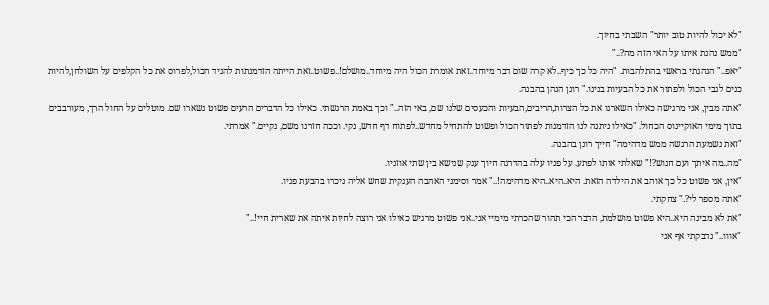"לא יכול להיות טוב יותר" השבתי בחיוך.
"ממש נהנת איתו על האי הזה מה?.."
"יאפ.." הנהנתי בראשי בהתלהבות. "היה כל כך כיף..לא קרה שום דבר מיוחד..זאת אומרת הכול היה מיוחד..מושלם!..פשוט..זאת הייתה הזדמנתות להגיד הכול,לפרוס את כל הקלפים על השולחן,להיות כנים לגבי הכול ולפתור את כל הבעיות בנינו." רונן הנהן בהבנה.
"אתה מבין, אני מרגישה כאילו השארנו את כל הצרות,הריבים,הבעיות והכעסים שלנו שם, באי הזה.." וכך באמת הרגשתי. כאילו כל הדברים הרעים פשוט נשארו שם. מוטלים על החול הרך, מעורבבים בתוך מימי האוקיינוס הכחול. "כאילו ניתנה לנו הזדמנות לפתור הכול ופשוט להתחיל מחדש..לפתוח דף חדש, נקי. וככה חזרנו משם, נקיים." אמרתי.
"זאת נשמעת הרגשה ממש מדהימה" חייך רונן בהבנה.
"מה..מה איתך ועם חנוש?!" שאלתי אותו לפתע. על פניו עלה בהדרגה חיוך ענק שנישא בין שתי אוזניו.
"אין, אני פשוט כל כך אוהב את הילדה הזאת. היא..היא..היא מדהימה!.." אמר וסימני האהבה הענקית שחש אליה ניכרו בהבעת פניו.
"אתה מספר לי?." צחקתי.
"את לא מבינה היא..היא פשוט מושלמת, הדבר הכי תהור שהכרתי מימיי אני..אני פשוט מרגיש כאילו אני רוצה לחיות איתה את שארית חיי!.."
"אווו.." נדבקתי אף אני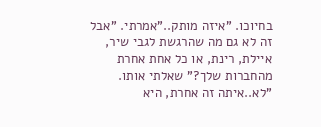בחיוכו. "איזה מותק.."אמרתי. "אבל זה לא גם מה שהרגשת לגבי שיר, איילת, רינת, או כל אחת אחרת מהחברות שלך?" שאלתי אותו.
"לא..איתה זה אחרת, היא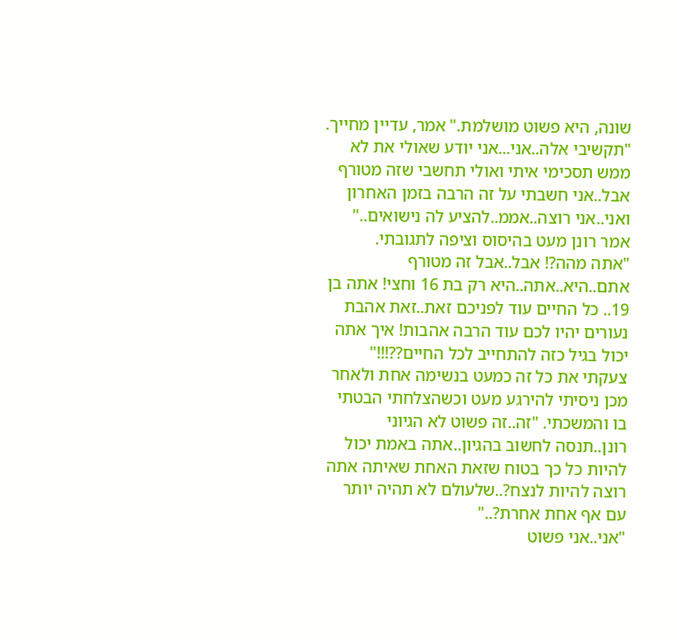שונה, היא פשוט מושלמת." אמר, עדיין מחייך.
"תקשיבי אלה..אני...אני יודע שאולי את לא ממש תסכימי איתי ואולי תחשבי שזה מטורף אבל..אני חשבתי על זה הרבה בזמן האחרון ואני..אני רוצה..אממ..להציע לה נישואים.." אמר רונן מעט בהיסוס וציפה לתגובתי.
"אתה מהה?! אבל..אבל זה מטורף אתם..היא..אתה..היא רק בת 16 וחצי! אתה בן 19.. כל החיים עוד לפניכם זאת..זאת אהבת נעורים יהיו לכם עוד הרבה אהבות! איך אתה יכול בגיל כזה להתחייב לכל החיים??!!!" צעקתי את כל זה כמעט בנשימה אחת ולאחר מכן ניסיתי להירגע מעט וכשהצלחתי הבטתי בו והמשכתי. "זה..זה פשוט לא הגיוני רונן..תנסה לחשוב בהגיון..אתה באמת יכול להיות כל כך בטוח שזאת האחת שאיתה אתה רוצה להיות לנצח?..שלעולם לא תהיה יותר עם אף אחת אחרת?.."
"אני..אני פשוט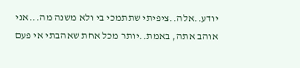יודע..אלה..ציפיתי שתתמכי בי ולא משנה מה...אני אוהב אתה, באמת..יותר מכל אחת שאהבתי אי פעם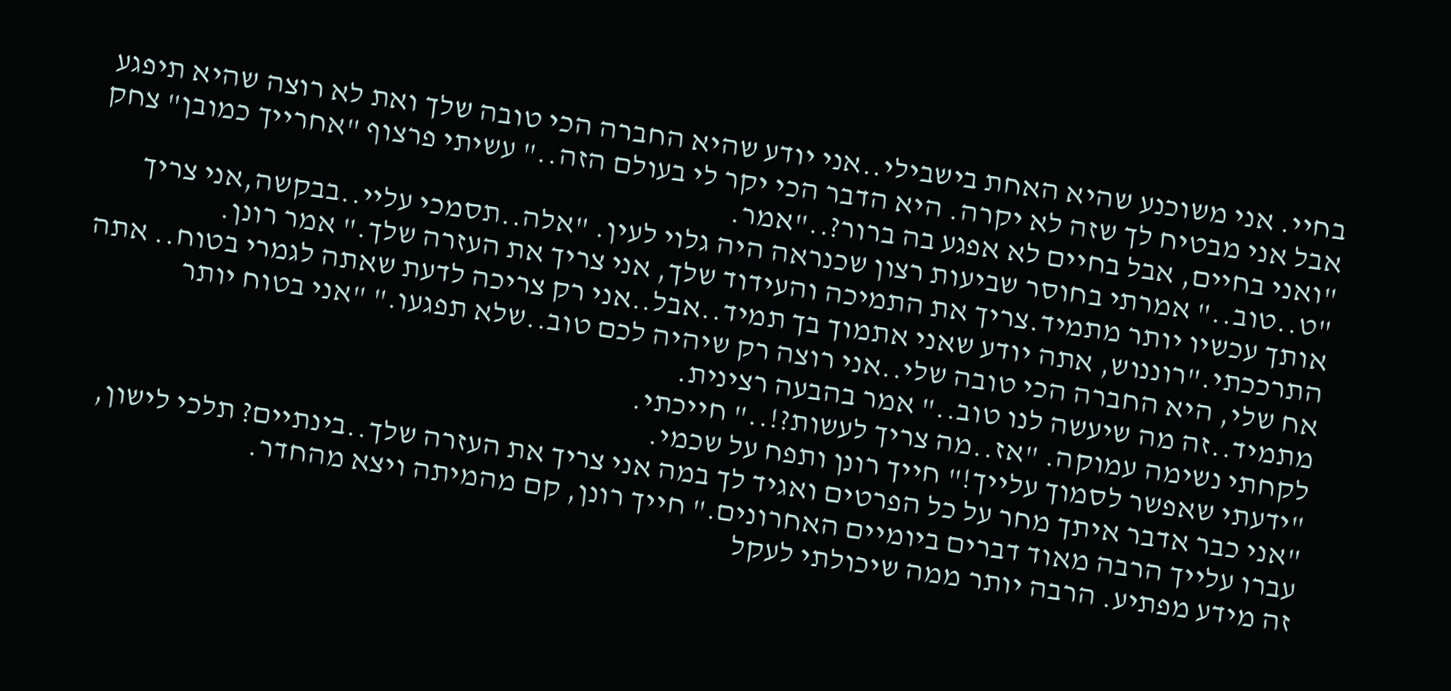בחיי. אני משוכנע שהיא האחת בישבילי..אני יודע שהיא החברה הכי טובה שלך ואת לא רוצה שהיא תיפגע אבל אני מבטיח לך שזה לא יקרה. היא הדבר הכי יקר לי בעולם הזה.." עשיתי פרצוף "אחרייך כמובן" צחק "ואני בחיים, אבל בחיים לא אפגע בה ברור?.."אמר.
"ט..טוב.." אמרתי בחוסר שביעות רצון שכנראה היה גלוי לעין. "אלה..תסמכי עליי..בבקשה,אני צריך אותך עכשיו יותר מתמיד.צריך את התמיכה והעידוד שלך, אני צריך את העזרה שלך." אמר רונן. התרככתי."רוננוש, אתה יודע שאני אתמוך בך תמיד..אבל..אני רק צריכה לדעת שאתה לגמרי בטוח.. אתה אח שלי, היא החברה הכי טובה שלי..אני רוצה רק שיהיה לכם טוב..שלא תפגעו." "אני בטוח יותר מתמיד..זה מה שיעשה לנו טוב.." אמר בהבעה רצינית.
לקחתי נשימה עמוקה. "אז..מה צריך לעשות?!.." חייכתי.
"ידעתי שאפשר לסמוך עלייך!" חייך רונן ותפח על שכמי.
"אני כבר אדבר איתך מחר על כל הפרטים ואגיד לך במה אני צריך את העזרה שלך..בינתיים? תלכי לישון, עברו עלייך הרבה מאוד דברים ביומיים האחרונים." חייך רונן, קם מהמיתה ויצא מהחדר.
זה מידע מפתיע. הרבה יותר ממה שיכולתי לעקל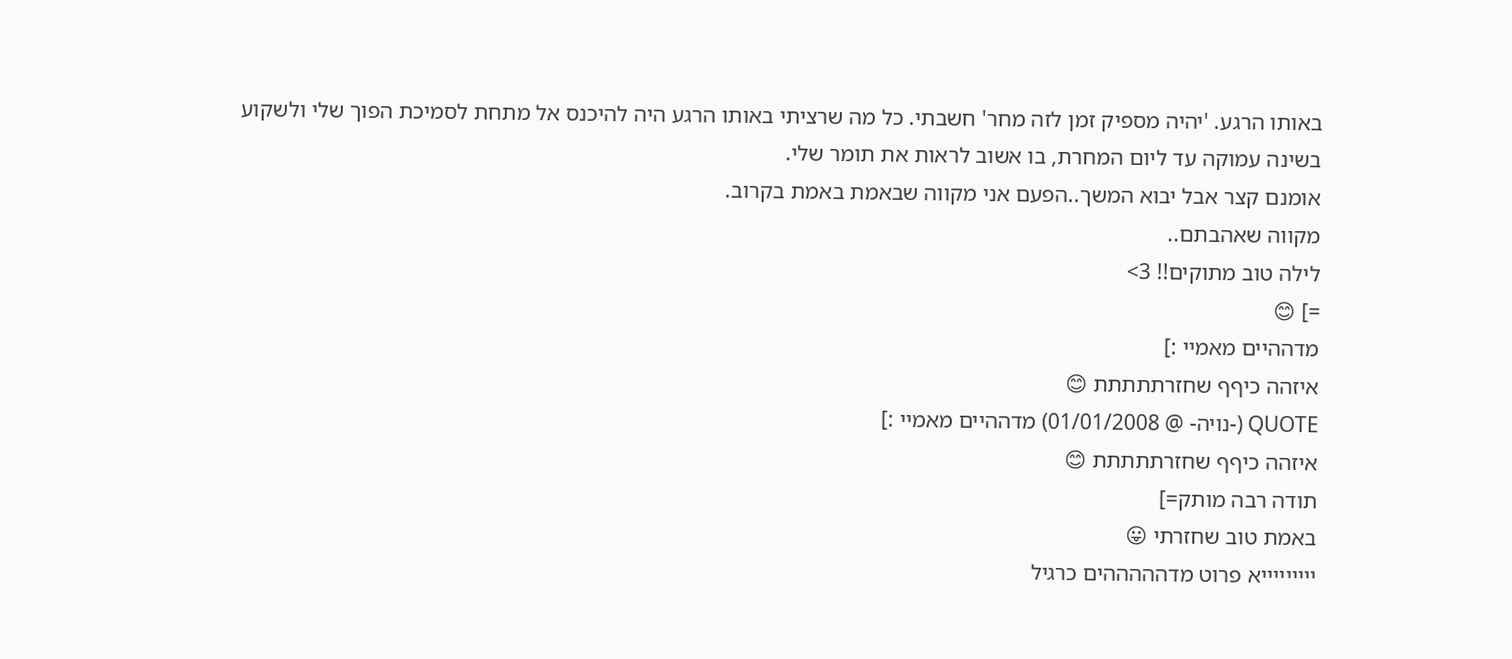באותו הרגע. 'יהיה מספיק זמן לזה מחר' חשבתי. כל מה שרציתי באותו הרגע היה להיכנס אל מתחת לסמיכת הפוך שלי ולשקוע בשינה עמוקה עד ליום המחרת, בו אשוב לראות את תומר שלי.
אומנם קצר אבל יבוא המשך..הפעם אני מקווה שבאמת באמת בקרוב.
מקווה שאהבתם..
לילה טוב מתוקים!! 3>
=] 😊
מדההיים מאמיי :]
איזהה כיףף שחזרתתתתת 😊
QUOTE (-נויה- @ 01/01/2008) מדההיים מאמיי :]
איזהה כיףף שחזרתתתתת 😊
תודה רבה מותק=]
באמת טוב שחזרתי 😛
יייייייייא פרוט מדהההההים כרגיל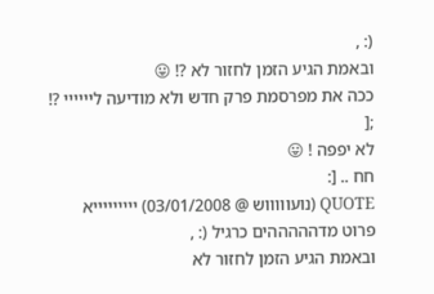(: ,
ובאמת הגיע הזמן לחזור לא ?! 😛
ככה את מפרסמת פרק חדש ולא מודיעה ליייייי ?! ;[
לא יפפה ! 😛
חח .. [:
QUOTE (נועוווווש @ 03/01/2008) יייייייייא פרוט מדהההההים כרגיל (: ,
ובאמת הגיע הזמן לחזור לא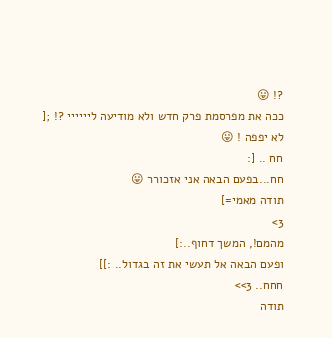?! 😛
ככה את מפרסמת פרק חדש ולא מודיעה ליייייי ?! ;[
לא יפפה ! 😛
חח .. [:
חח...בפעם הבאה אני אזכורר 😛
תודה מאמי=]
3>
מהמם!, המשך דחוף..:]
ופעם הבאה אל תעשי את זה בגדול.. :]]
חחח.. 3>>
תודה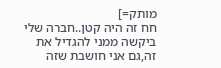מותק=]
חח זה היה קטן..חברה שלי ביקשה ממני להגדיל את זה,גם אני חושבת שזה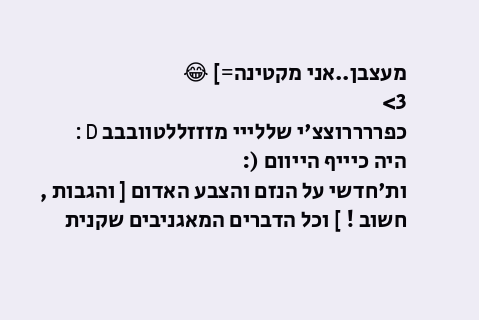מעצבן..אני מקטינה=] 😂
3>
כפררררוצצ'י שללייי מזזזללטוובבב D:
היה כיייף הייוום (:
ות'חדשי על הנזם והצבע האדום [ והגבות , חשוב ! ] וכל הדברים המאגניבים שקנית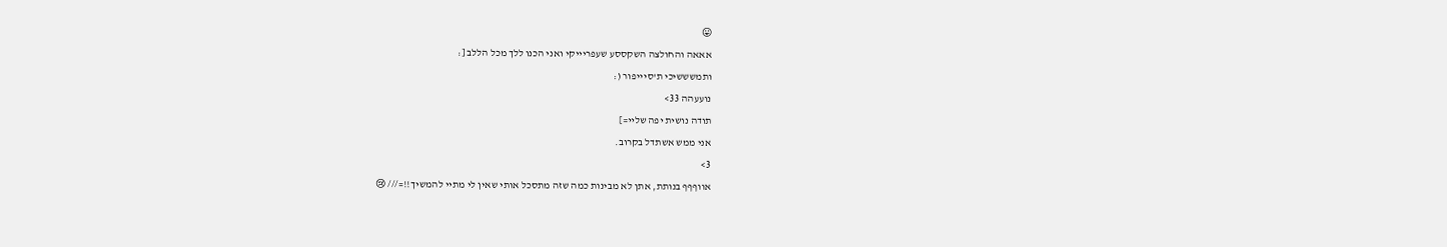😛
אאאה והחולצה השקססע שעפריייקי ואני הכנו ללך מכל הללב [:
ותמשששיכי ת'סיייפור (:
נועעהה 33>
תודה נושית יפה שליי=]
אני ממש אשתדל בקרוב.
3>
אווףףף בנותת, אתן לא מבינות כמה שזה מתסכל אותי שאין לי מתיי להמשיך!!=/// 😢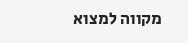מקווה למצוא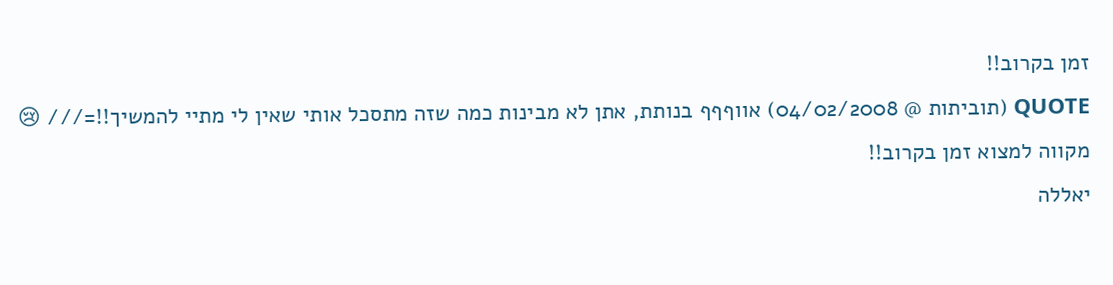זמן בקרוב!!
QUOTE (תוביתות @ 04/02/2008) אווףףף בנותת, אתן לא מבינות כמה שזה מתסכל אותי שאין לי מתיי להמשיך!!=/// 😢
מקווה למצוא זמן בקרוב!!
יאללה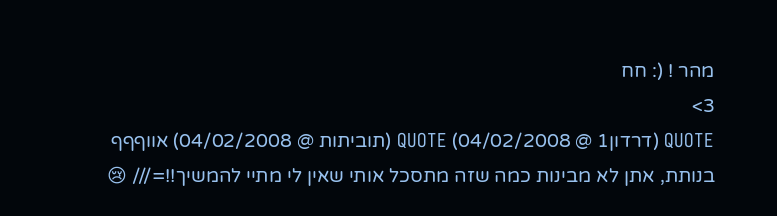מהר ! (: חח
3>
QUOTE (דרדון1 @ 04/02/2008) QUOTE (תוביתות @ 04/02/2008) אווףףף בנותת, אתן לא מבינות כמה שזה מתסכל אותי שאין לי מתיי להמשיך!!=/// 😢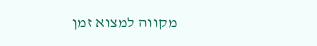מקווה למצוא זמן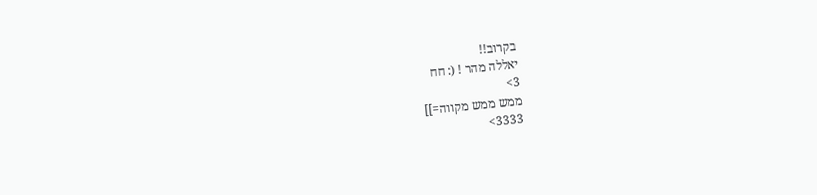בקרוב!!
יאללה מהר ! (: חח
3>
ממש ממש מקווה=]]
3333>